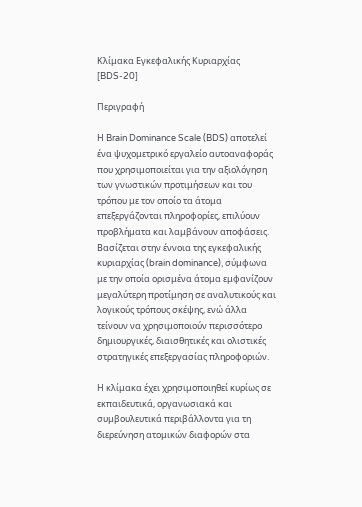Κλίμακα Εγκεφαλικής Κυριαρχίας [BDS-20]

Περιγραφή

Η Brain Dominance Scale (BDS) αποτελεί ένα ψυχομετρικό εργαλείο αυτοαναφοράς που χρησιμοποιείται για την αξιολόγηση των γνωστικών προτιμήσεων και του τρόπου με τον οποίο τα άτομα επεξεργάζονται πληροφορίες, επιλύουν προβλήματα και λαμβάνουν αποφάσεις. Βασίζεται στην έννοια της εγκεφαλικής κυριαρχίας (brain dominance), σύμφωνα με την οποία ορισμένα άτομα εμφανίζουν μεγαλύτερη προτίμηση σε αναλυτικούς και λογικούς τρόπους σκέψης, ενώ άλλα τείνουν να χρησιμοποιούν περισσότερο δημιουργικές, διαισθητικές και ολιστικές στρατηγικές επεξεργασίας πληροφοριών.

Η κλίμακα έχει χρησιμοποιηθεί κυρίως σε εκπαιδευτικά, οργανωσιακά και συμβουλευτικά περιβάλλοντα για τη διερεύνηση ατομικών διαφορών στα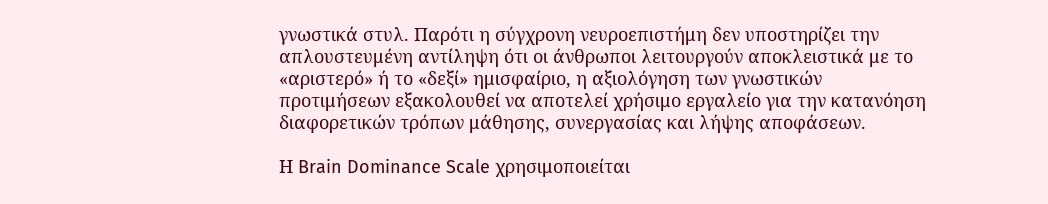γνωστικά στυλ. Παρότι η σύγχρονη νευροεπιστήμη δεν υποστηρίζει την απλουστευμένη αντίληψη ότι οι άνθρωποι λειτουργούν αποκλειστικά με το «αριστερό» ή το «δεξί» ημισφαίριο, η αξιολόγηση των γνωστικών προτιμήσεων εξακολουθεί να αποτελεί χρήσιμο εργαλείο για την κατανόηση διαφορετικών τρόπων μάθησης, συνεργασίας και λήψης αποφάσεων.

Η Brain Dominance Scale χρησιμοποιείται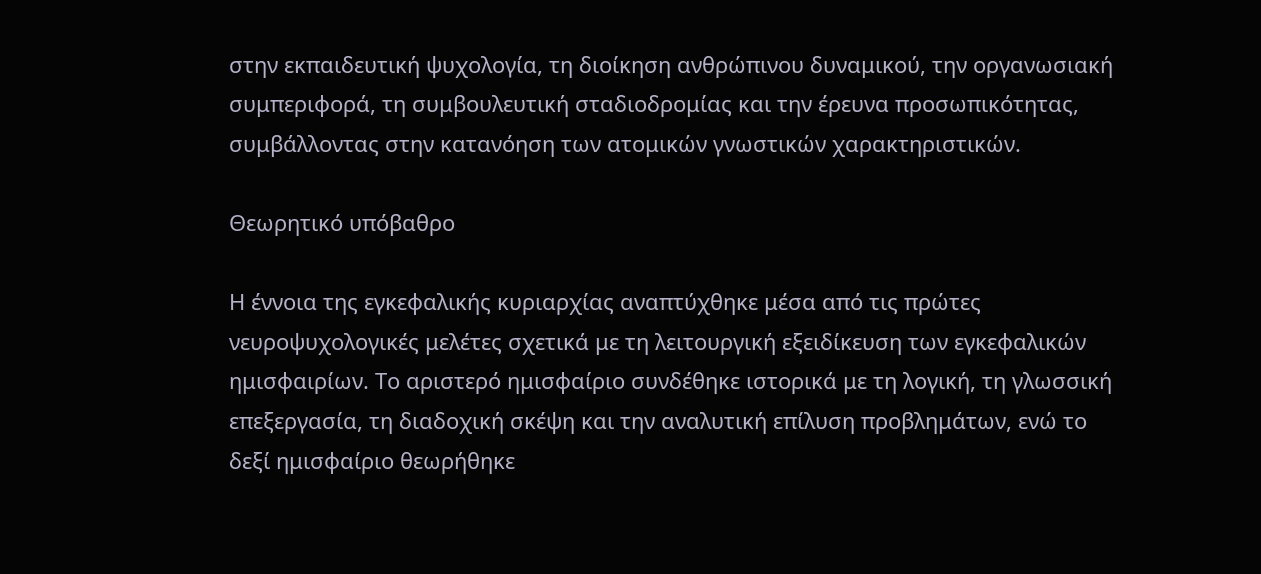στην εκπαιδευτική ψυχολογία, τη διοίκηση ανθρώπινου δυναμικού, την οργανωσιακή συμπεριφορά, τη συμβουλευτική σταδιοδρομίας και την έρευνα προσωπικότητας, συμβάλλοντας στην κατανόηση των ατομικών γνωστικών χαρακτηριστικών.

Θεωρητικό υπόβαθρο

Η έννοια της εγκεφαλικής κυριαρχίας αναπτύχθηκε μέσα από τις πρώτες νευροψυχολογικές μελέτες σχετικά με τη λειτουργική εξειδίκευση των εγκεφαλικών ημισφαιρίων. Το αριστερό ημισφαίριο συνδέθηκε ιστορικά με τη λογική, τη γλωσσική επεξεργασία, τη διαδοχική σκέψη και την αναλυτική επίλυση προβλημάτων, ενώ το δεξί ημισφαίριο θεωρήθηκε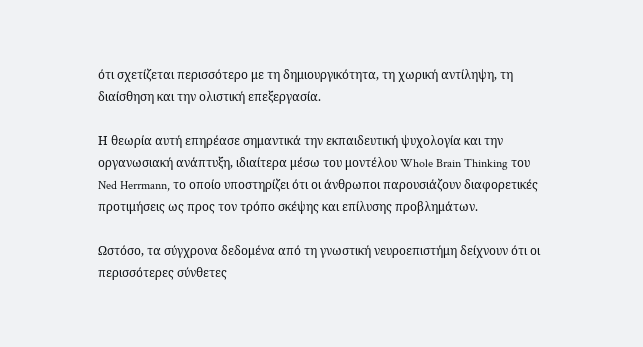ότι σχετίζεται περισσότερο με τη δημιουργικότητα, τη χωρική αντίληψη, τη διαίσθηση και την ολιστική επεξεργασία.

Η θεωρία αυτή επηρέασε σημαντικά την εκπαιδευτική ψυχολογία και την οργανωσιακή ανάπτυξη, ιδιαίτερα μέσω του μοντέλου Whole Brain Thinking του Ned Herrmann, το οποίο υποστηρίζει ότι οι άνθρωποι παρουσιάζουν διαφορετικές προτιμήσεις ως προς τον τρόπο σκέψης και επίλυσης προβλημάτων.

Ωστόσο, τα σύγχρονα δεδομένα από τη γνωστική νευροεπιστήμη δείχνουν ότι οι περισσότερες σύνθετες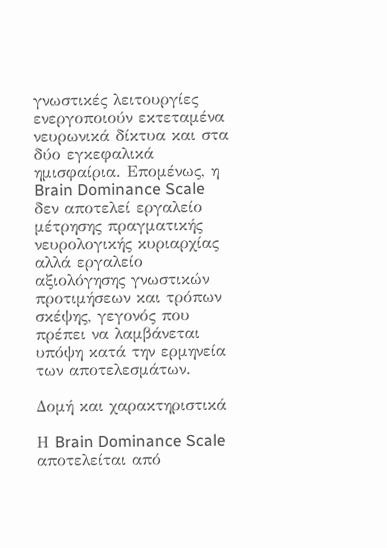γνωστικές λειτουργίες ενεργοποιούν εκτεταμένα νευρωνικά δίκτυα και στα δύο εγκεφαλικά ημισφαίρια. Επομένως, η Brain Dominance Scale δεν αποτελεί εργαλείο μέτρησης πραγματικής νευρολογικής κυριαρχίας αλλά εργαλείο αξιολόγησης γνωστικών προτιμήσεων και τρόπων σκέψης, γεγονός που πρέπει να λαμβάνεται υπόψη κατά την ερμηνεία των αποτελεσμάτων.

Δομή και χαρακτηριστικά

Η Brain Dominance Scale αποτελείται από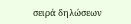σειρά δηλώσεων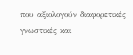που αξιολογούν διαφορετικές γνωστικές και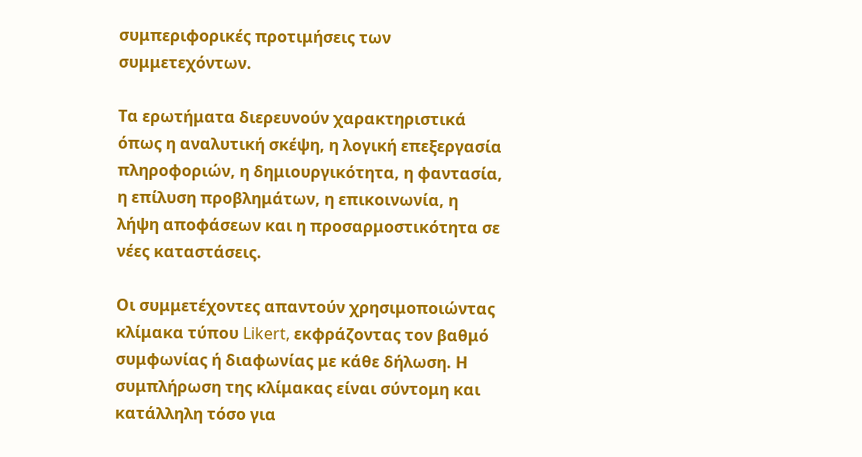συμπεριφορικές προτιμήσεις των συμμετεχόντων.

Τα ερωτήματα διερευνούν χαρακτηριστικά όπως η αναλυτική σκέψη, η λογική επεξεργασία πληροφοριών, η δημιουργικότητα, η φαντασία, η επίλυση προβλημάτων, η επικοινωνία, η λήψη αποφάσεων και η προσαρμοστικότητα σε νέες καταστάσεις.

Οι συμμετέχοντες απαντούν χρησιμοποιώντας κλίμακα τύπου Likert, εκφράζοντας τον βαθμό συμφωνίας ή διαφωνίας με κάθε δήλωση. Η συμπλήρωση της κλίμακας είναι σύντομη και κατάλληλη τόσο για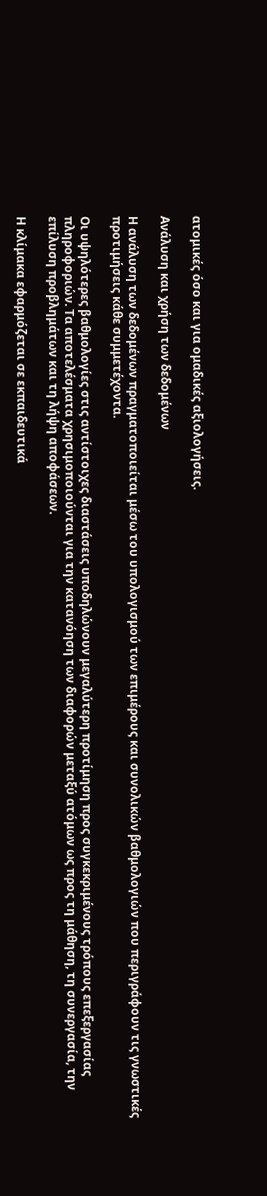ατομικές όσο και για ομαδικές αξιολογήσεις.

Ανάλυση και χρήση των δεδομένων

Η ανάλυση των δεδομένων πραγματοποιείται μέσω του υπολογισμού των επιμέρους και συνολικών βαθμολογιών που περιγράφουν τις γνωστικές προτιμήσεις κάθε συμμετέχοντα.

Οι υψηλότερες βαθμολογίες στις αντίστοιχες διαστάσεις υποδηλώνουν μεγαλύτερη προτίμηση προς συγκεκριμένους τρόπους επεξεργασίας πληροφοριών. Τα αποτελέσματα χρησιμοποιούνται για την κατανόηση των διαφορών μεταξύ ατόμων ως προς τη μάθηση, τη συνεργασία, την επίλυση προβλημάτων και τη λήψη αποφάσεων.

Η κλίμακα εφαρμόζεται σε εκπαιδευτικά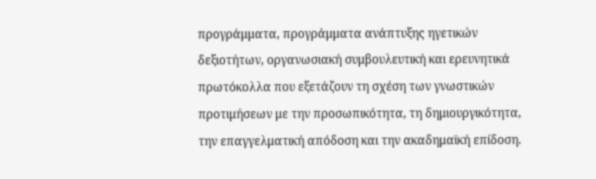προγράμματα, προγράμματα ανάπτυξης ηγετικών δεξιοτήτων, οργανωσιακή συμβουλευτική και ερευνητικά πρωτόκολλα που εξετάζουν τη σχέση των γνωστικών προτιμήσεων με την προσωπικότητα, τη δημιουργικότητα, την επαγγελματική απόδοση και την ακαδημαϊκή επίδοση.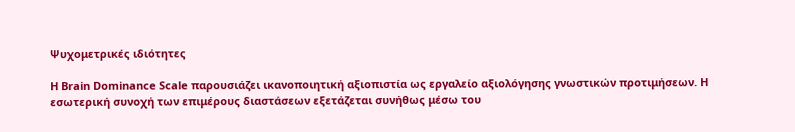Ψυχομετρικές ιδιότητες

Η Brain Dominance Scale παρουσιάζει ικανοποιητική αξιοπιστία ως εργαλείο αξιολόγησης γνωστικών προτιμήσεων. Η εσωτερική συνοχή των επιμέρους διαστάσεων εξετάζεται συνήθως μέσω του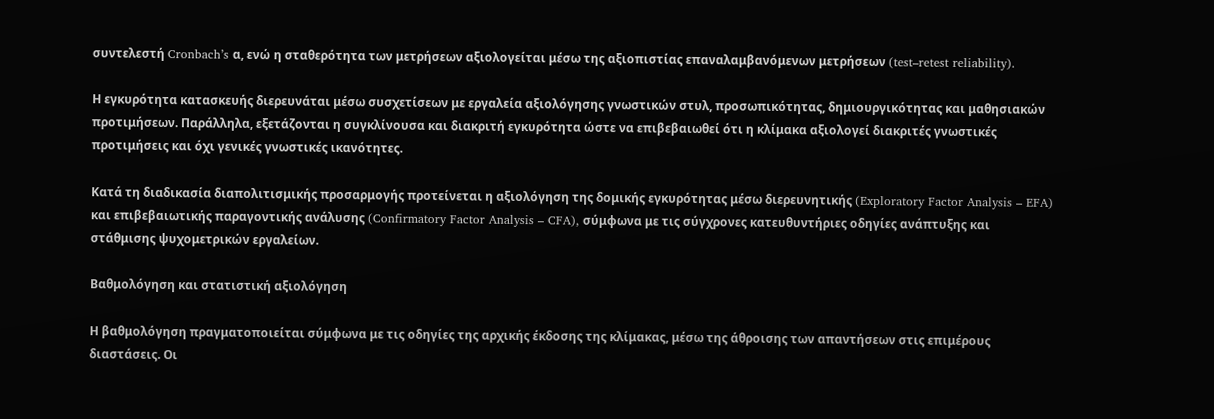συντελεστή Cronbach’s α, ενώ η σταθερότητα των μετρήσεων αξιολογείται μέσω της αξιοπιστίας επαναλαμβανόμενων μετρήσεων (test–retest reliability).

Η εγκυρότητα κατασκευής διερευνάται μέσω συσχετίσεων με εργαλεία αξιολόγησης γνωστικών στυλ, προσωπικότητας, δημιουργικότητας και μαθησιακών προτιμήσεων. Παράλληλα, εξετάζονται η συγκλίνουσα και διακριτή εγκυρότητα ώστε να επιβεβαιωθεί ότι η κλίμακα αξιολογεί διακριτές γνωστικές προτιμήσεις και όχι γενικές γνωστικές ικανότητες.

Κατά τη διαδικασία διαπολιτισμικής προσαρμογής προτείνεται η αξιολόγηση της δομικής εγκυρότητας μέσω διερευνητικής (Exploratory Factor Analysis – EFA) και επιβεβαιωτικής παραγοντικής ανάλυσης (Confirmatory Factor Analysis – CFA), σύμφωνα με τις σύγχρονες κατευθυντήριες οδηγίες ανάπτυξης και στάθμισης ψυχομετρικών εργαλείων.

Βαθμολόγηση και στατιστική αξιολόγηση

Η βαθμολόγηση πραγματοποιείται σύμφωνα με τις οδηγίες της αρχικής έκδοσης της κλίμακας, μέσω της άθροισης των απαντήσεων στις επιμέρους διαστάσεις. Οι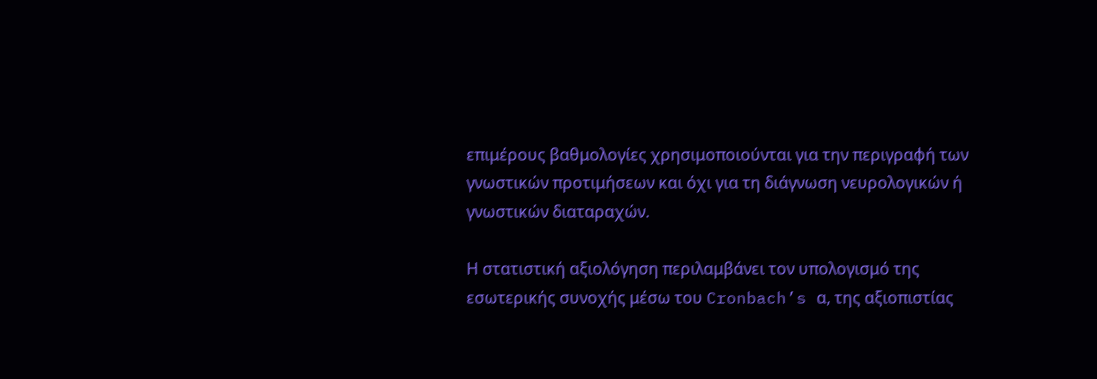επιμέρους βαθμολογίες χρησιμοποιούνται για την περιγραφή των γνωστικών προτιμήσεων και όχι για τη διάγνωση νευρολογικών ή γνωστικών διαταραχών.

Η στατιστική αξιολόγηση περιλαμβάνει τον υπολογισμό της εσωτερικής συνοχής μέσω του Cronbach’s α, της αξιοπιστίας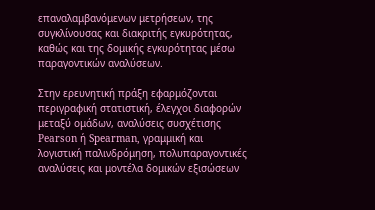επαναλαμβανόμενων μετρήσεων, της συγκλίνουσας και διακριτής εγκυρότητας, καθώς και της δομικής εγκυρότητας μέσω παραγοντικών αναλύσεων.

Στην ερευνητική πράξη εφαρμόζονται περιγραφική στατιστική, έλεγχοι διαφορών μεταξύ ομάδων, αναλύσεις συσχέτισης Pearson ή Spearman, γραμμική και λογιστική παλινδρόμηση, πολυπαραγοντικές αναλύσεις και μοντέλα δομικών εξισώσεων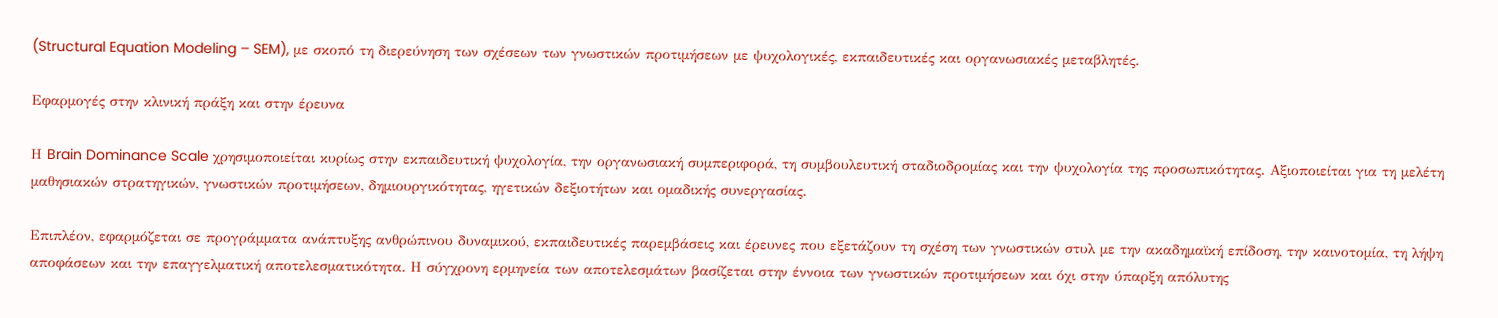(Structural Equation Modeling – SEM), με σκοπό τη διερεύνηση των σχέσεων των γνωστικών προτιμήσεων με ψυχολογικές, εκπαιδευτικές και οργανωσιακές μεταβλητές.

Εφαρμογές στην κλινική πράξη και στην έρευνα

Η Brain Dominance Scale χρησιμοποιείται κυρίως στην εκπαιδευτική ψυχολογία, την οργανωσιακή συμπεριφορά, τη συμβουλευτική σταδιοδρομίας και την ψυχολογία της προσωπικότητας. Αξιοποιείται για τη μελέτη μαθησιακών στρατηγικών, γνωστικών προτιμήσεων, δημιουργικότητας, ηγετικών δεξιοτήτων και ομαδικής συνεργασίας.

Επιπλέον, εφαρμόζεται σε προγράμματα ανάπτυξης ανθρώπινου δυναμικού, εκπαιδευτικές παρεμβάσεις και έρευνες που εξετάζουν τη σχέση των γνωστικών στυλ με την ακαδημαϊκή επίδοση, την καινοτομία, τη λήψη αποφάσεων και την επαγγελματική αποτελεσματικότητα. Η σύγχρονη ερμηνεία των αποτελεσμάτων βασίζεται στην έννοια των γνωστικών προτιμήσεων και όχι στην ύπαρξη απόλυτης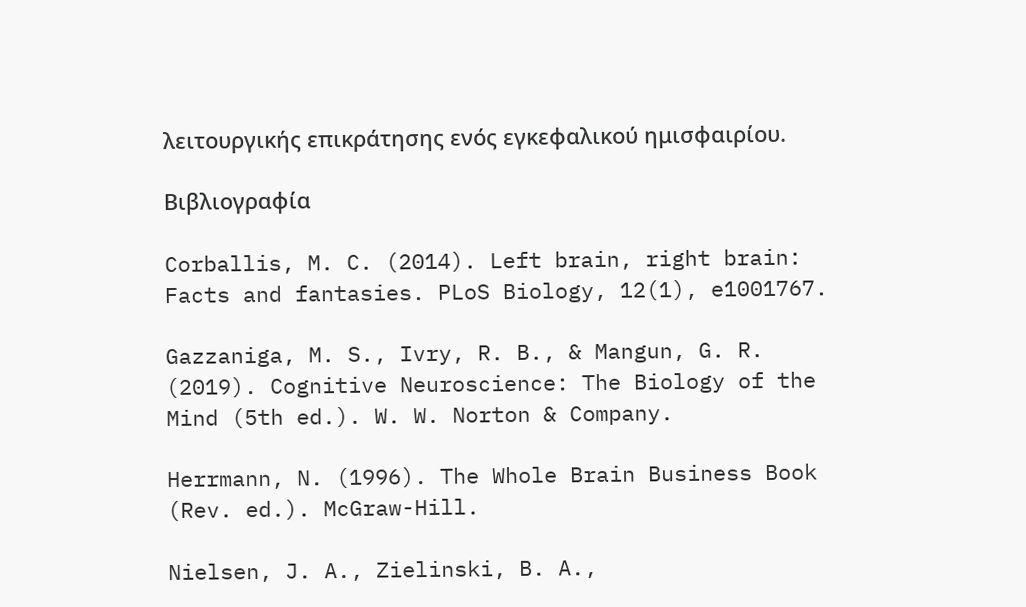λειτουργικής επικράτησης ενός εγκεφαλικού ημισφαιρίου.

Βιβλιογραφία

Corballis, M. C. (2014). Left brain, right brain: Facts and fantasies. PLoS Biology, 12(1), e1001767.

Gazzaniga, M. S., Ivry, R. B., & Mangun, G. R. (2019). Cognitive Neuroscience: The Biology of the Mind (5th ed.). W. W. Norton & Company.

Herrmann, N. (1996). The Whole Brain Business Book (Rev. ed.). McGraw-Hill.

Nielsen, J. A., Zielinski, B. A.,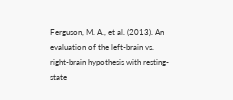Ferguson, M. A., et al. (2013). An evaluation of the left-brain vs. right-brain hypothesis with resting-state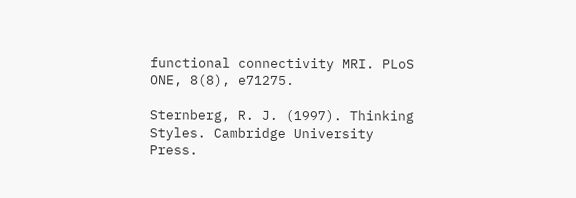functional connectivity MRI. PLoS ONE, 8(8), e71275.

Sternberg, R. J. (1997). Thinking Styles. Cambridge University Press.